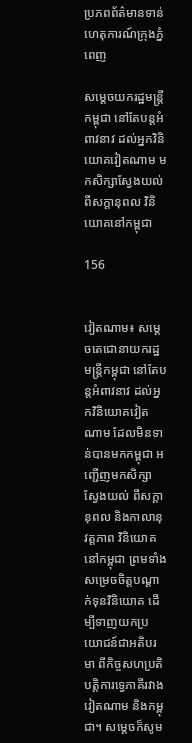ប្រភពព័ត៌មានទាន់ហេតុការណ៍ក្រុងភ្នំពេញ

សម្តេចយករដ្ឋមន្រ្តីកម្ពុជា នៅតែបន្តអំពាវនាវ ដល់អ្នកវិនិយោគវៀតណាម មកសិក្សាស្វែងយល់ ពីសក្ដានុពល វិនិយោគនៅកម្ពុជា

156


វៀតណាម៖ សម្តេចតេជោនាយករដ្ឋមន្រ្តីកម្ពុជា នៅតែបន្តអំពាវនាវ ដល់អ្នកវិនិយោគវៀតណាម ដែលមិនទាន់បានមកកម្ពុជា អញ្ជើញមកសិក្សាស្វែងយល់ ពីសក្ដានុពល និងកាលានុវត្តភាព វិនិយោគនៅកម្ពុជា ព្រមទាំងសម្រេចចិត្តបណ្ដាក់ទុនវិនិយោគ ដើម្បីទាញយកប្រយោជន៍ជាអតិបរមា ពីកិច្ចសហប្រតិបតិ្តការទ្វេភាគីរវាងវៀតណាម និងកម្ពុជា។ សម្តេចក៏សូម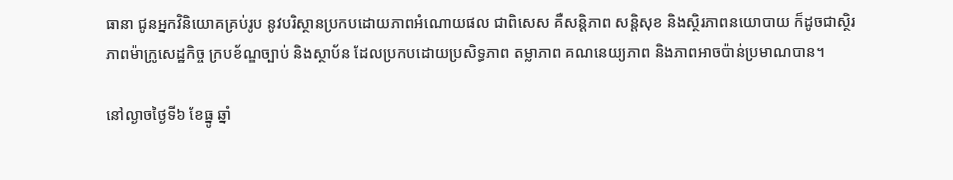ធានា ជូនអ្នកវិនិយោគគ្រប់រូប នូវបរិស្ថានប្រកបដោយភាពអំណោយផល ជាពិសេស គឺសន្តិភាព សន្តិសុខ និងស្ថិរភាពនយោបាយ ក៏ដូចជាស្ថិរភាពម៉ាក្រូសេដ្ឋកិច្ច ក្របខ័ណ្ឌច្បាប់ និងស្ថាប័ន ដែលប្រកបដោយប្រសិទ្ធភាព តម្លាភាព គណនេយ្យភាព និងភាពអាចប៉ាន់ប្រមាណបាន។

នៅល្ងាចថ្ងៃទី៦ ខែធ្នូ ឆ្នាំ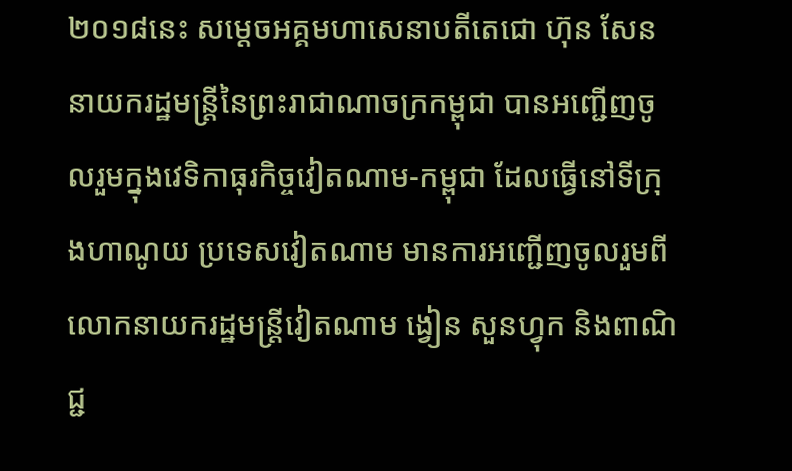២០១៨នេះ សម្ដេចអគ្គមហាសេនាបតីតេជោ ហ៊ុន សែន នាយករដ្ឋមន្រ្តីនៃព្រះរាជាណាចក្រកម្ពុជា បានអញ្ជើញចូលរួមក្នុងវេទិកាធុរកិច្ចវៀតណាម-កម្ពុជា ដែលធ្វើនៅទីក្រុងហាណូយ ប្រទេសវៀតណាម មានការអញ្ជើញចូលរួមពីលោកនាយករដ្ឋមន្ត្រីវៀតណាម ង្វៀន សួនហ្វុក និងពាណិជ្ជ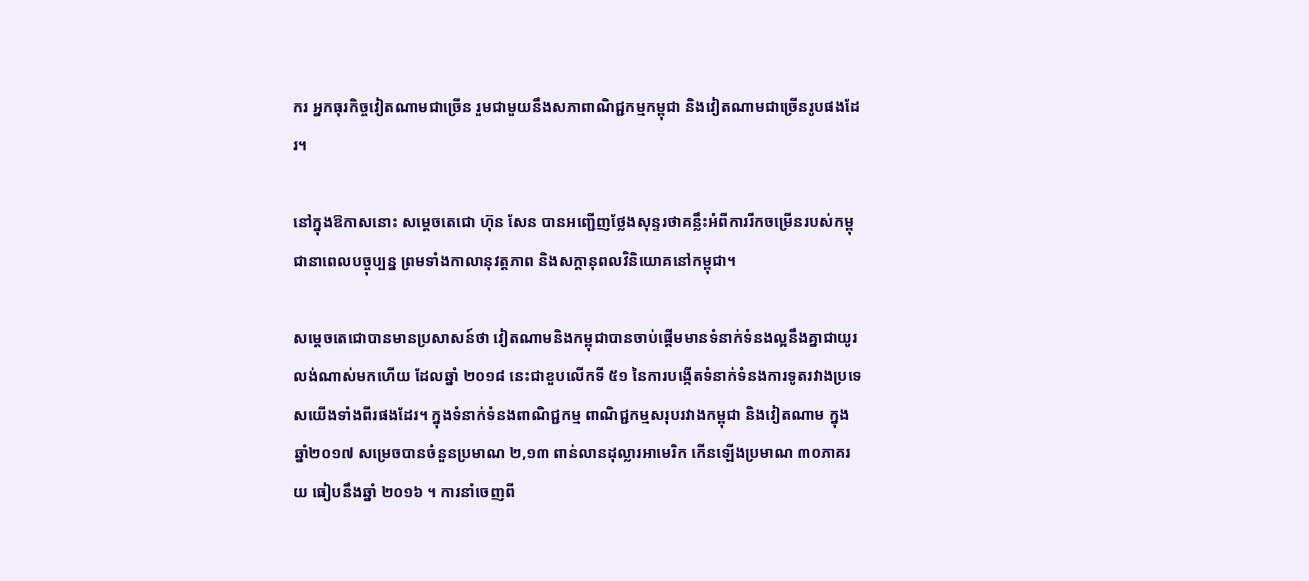ករ អ្នកធុរកិច្ចវៀតណាមជាច្រើន រួមជាមួយនឹងសភាពាណិជ្ជកម្មកម្ពុជា និងវៀតណាមជាច្រើនរូបផងដែរ។

នៅក្នុងឱកាសនោះ សម្ដេចតេជោ ហ៊ុន សែន បានអញ្ជើញថ្លែងសុន្ទរថាគន្លឹះអំពីការរីកចម្រើនរបស់កម្ពុជានាពេលបច្ចុប្បន្ន ព្រមទាំងកាលានុវត្តភាព និងសក្ដានុពលវិនិយោគនៅកម្ពុជា។

សម្តេចតេជោបានមានប្រសាសន៍ថា វៀតណាមនិងកម្ពុជាបានចាប់ផ្តើមមានទំនាក់ទំនងល្អនឹងគ្នាជាយូរលង់ណាស់មកហើយ ដែលឆ្នាំ ២០១៨ នេះជាខួបលើកទី ៥១ នៃការបង្កើតទំនាក់ទំនងការទូតរវាងប្រទេសយើងទាំងពីរផងដែរ។ ក្នុងទំនាក់ទំនងពាណិជ្ជកម្ម ពាណិជ្ជកម្មសរុបរវាងកម្ពុជា និងវៀតណាម ក្នុងឆ្នាំ២០១៧ សម្រេចបានចំនួនប្រមាណ ២,១៣ ពាន់លានដុល្លារអាមេរិក កើនឡើងប្រមាណ ៣០ភាគរយ ធៀបនឹងឆ្នាំ ២០១៦ ។ ការនាំចេញពី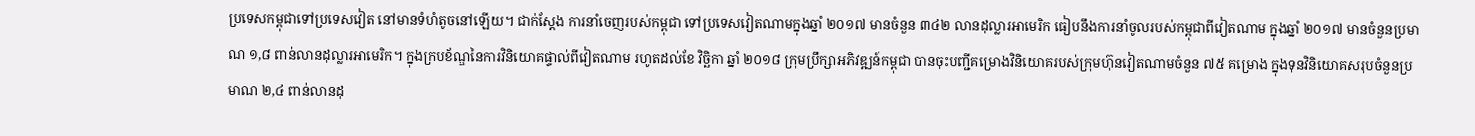ប្រទេសកម្ពុជាទៅប្រទេសវៀត នៅមានទំហំតូចនៅឡើយ។ ជាក់ស្តែង ការនាំចេញរបស់កម្ពុជា ទៅប្រទេសវៀតណាមក្នុងឆ្នាំ ២០១៧ មានចំនួន ៣៤២ លានដុល្លារអាមេរិក ធៀបនឹងការនាំចូលរបស់កម្ពុជាពីវៀតណាម ក្នុងឆ្នាំ ២០១៧ មានចំនួនប្រមាណ ១,៨ ពាន់លានដុល្លារអាមេរិក។ ក្នុងក្របខ័ណ្ឌនៃការវិនិយោគផ្ទាល់ពីវៀតណាម រហូតដល់ខែ វិច្ឆិកា ឆ្នាំ ២០១៨ ក្រុមប្រឹក្សាអភិវឌ្ឍន៍កម្ពុជា បានចុះបញ្ជីគម្រោងវិនិយោគរបស់ក្រុមហ៊ុនវៀតណាមចំនួន ៧៥ គម្រោង ក្នុងទុនវិនិយោគសរុបចំនួនប្រមាណ ២,៤ ពាន់លានដុ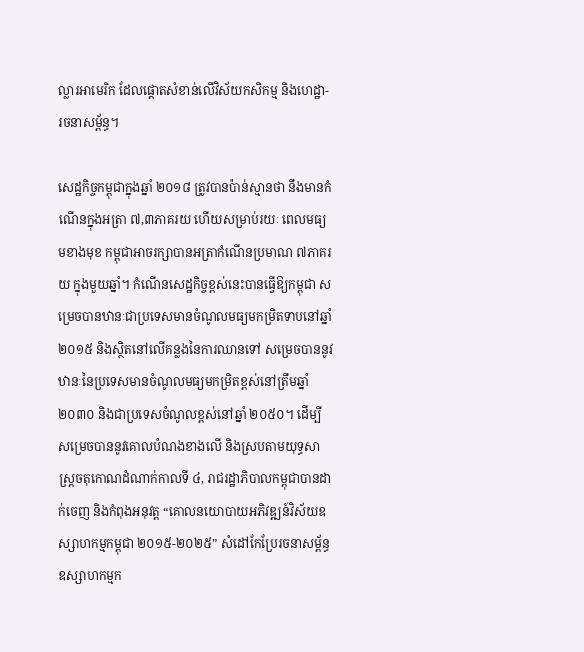ល្លារអាមេរិក ដែលផ្តោតសំខាន់លើវិស័យកសិកម្ម និងហេដ្ឋា-រចនាសម្ព័ន្ធ។

សេដ្ឋកិច្ចកម្ពុជាក្នុងឆ្នាំ ២០១៨ ត្រូវបានប៉ាន់ស្មានថា នឹងមានកំណើនក្នុងអត្រា ៧,៣ភាគរយ ហើយសម្រាប់រយៈ ពេលមធ្យមខាងមុខ កម្ពុជាអាចរក្សាបានអត្រាកំណើនប្រមាណ ៧ភាគរយ ក្នុងមួយឆ្នាំ។ កំណើនសេដ្ឋកិច្ចខ្ពស់នេះបានធ្វើឱ្យកម្ពុជា សម្រេចបានឋានៈជាប្រទេសមានចំណូលមធ្យមកម្រិតទាបនៅឆ្នាំ ២០១៥ និងស្ថិតនៅលើគន្លងនៃការឈានទៅ សម្រេចបាននូវឋានៈនៃប្រទេសមានចំណូលមធ្យមកម្រិតខ្ពស់នៅត្រឹមឆ្នាំ ២០៣០ និងជាប្រទេសចំណូលខ្ពស់នៅឆ្នាំ ២០៥០។ ដើម្បីសម្រេចបាននូវគោលបំណងខាងលើ និងស្របតាមយុទ្ធសាស្រ្តចតុកោណដំណាក់កាលទី ៤, រាជរដ្ឋាភិបាលកម្ពុជាបានដាក់ចេញ និងកំពុងអនុវត្ត “គោលនយោបាយអភិវឌ្ឍន៍វិស័យឧស្សាហកម្មកម្ពុជា ២០១៥-២០២៥” សំដៅកែប្រែរចនាសម្ព័ន្ធឧស្សាហកម្មក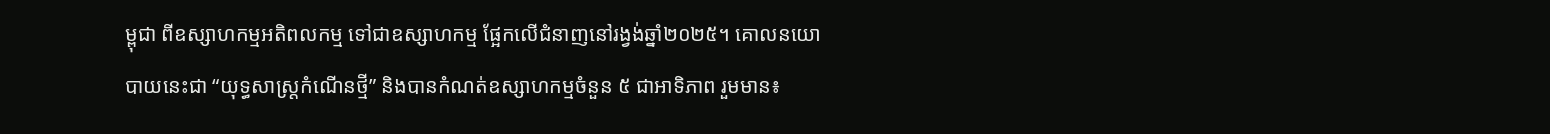ម្ពុជា ពីឧស្សាហកម្មអតិពលកម្ម ទៅជាឧស្សាហកម្ម ផ្អែកលើជំនាញនៅរង្វង់ឆ្នាំ២០២៥។ គោលនយោបាយនេះជា “យុទ្ធសាស្ត្រកំណើនថ្មី” និងបានកំណត់ឧស្សាហកម្មចំនួន ៥ ជាអាទិភាព រួមមាន៖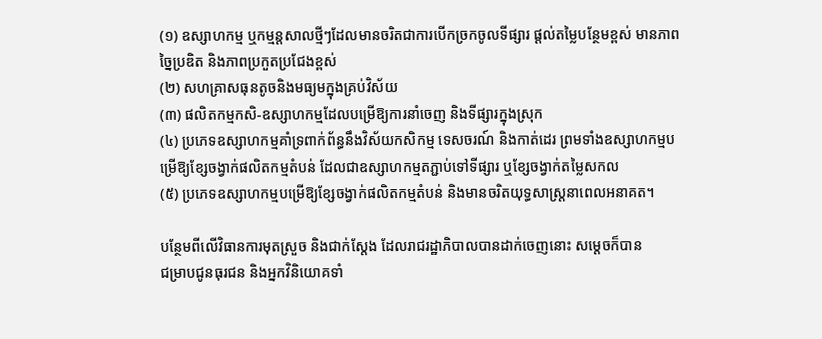(១) ឧស្សាហកម្ម ឬកម្មន្តសាលថ្មីៗដែលមានចរិតជាការបើកច្រកចូលទីផ្សារ ផ្ដល់តម្លៃបន្ថែមខ្ពស់ មានភាពច្នៃប្រឌិត និងភាពប្រកួតប្រជែងខ្ពស់
(២) សហគ្រាសធុនតូចនិងមធ្យមក្នុងគ្រប់វិស័យ
(៣) ផលិតកម្មកសិ-ឧស្សាហកម្មដែលបម្រើឱ្យការនាំចេញ និងទីផ្សារក្នុងស្រុក
(៤) ប្រភេទឧស្សាហកម្មគាំទ្រពាក់ព័ន្ធនឹងវិស័យកសិកម្ម ទេសចរណ៍ និងកាត់ដេរ ព្រមទាំងឧស្សាហកម្មបម្រើឱ្យខ្សែចង្វាក់ផលិតកម្មតំបន់ ដែលជាឧស្សាហកម្មតភ្ជាប់ទៅទីផ្សារ ឬខ្សែចង្វាក់តម្លៃសកល
(៥) ប្រភេទឧស្សាហកម្មបម្រើឱ្យខ្សែចង្វាក់ផលិតកម្មតំបន់ និងមានចរិតយុទ្ធសាស្ត្រនាពេលអនាគត។

បន្ថែមពីលើវិធានការមុតស្រួច និងជាក់ស្តែង ដែលរាជរដ្ឋាភិបាលបានដាក់ចេញនោះ សម្តេចក៏បាន
ជម្រាបជូនធុរជន និងអ្នកវិនិយោគទាំ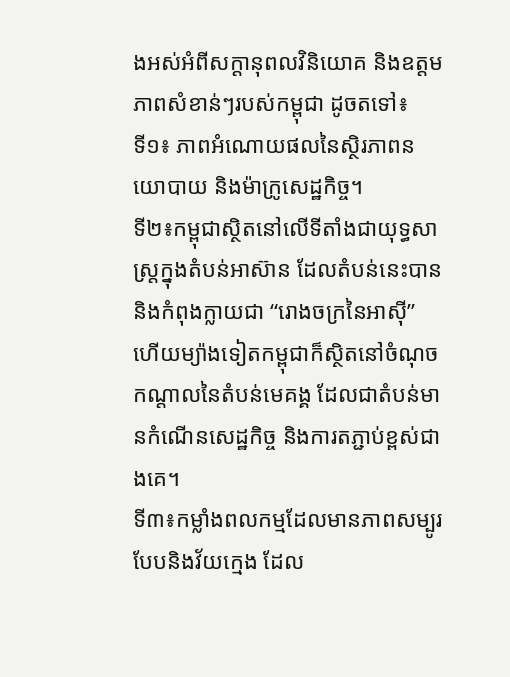ងអស់អំពីសក្ដានុពលវិនិយោគ និងឧត្តមភាពសំខាន់ៗរបស់កម្ពុជា ដូចតទៅ៖
ទី១៖ ភាពអំណោយផលនៃស្ថិរភាពនយោបាយ និងម៉ាក្រូសេដ្ឋកិច្ច។
ទី២៖កម្ពុជាស្ថិតនៅលើទីតាំងជាយុទ្ធសាស្ត្រក្នុងតំបន់អាស៊ាន ដែលតំបន់នេះបាននិងកំពុងក្លាយជា “រោងចក្រនៃអាស៊ី” ហើយម្យ៉ាងទៀតកម្ពុជាក៏ស្ថិតនៅចំណុចកណ្តាលនៃតំបន់មេគង្គ ដែលជាតំបន់មានកំណើនសេដ្ឋកិច្ច និងការតភ្ជាប់ខ្ពស់ជាងគេ។
ទី៣៖កម្លាំងពលកម្មដែលមានភាពសម្បូរបែបនិងវ័យក្មេង ដែល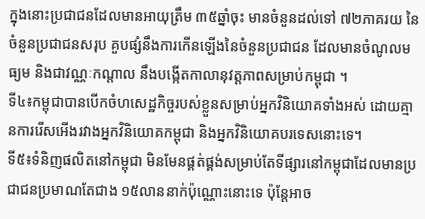ក្នុងនោះប្រជាជនដែលមានអាយុត្រឹម ៣៥ឆ្នាំចុះ មានចំនួនដល់ទៅ ៧២ភាគរយ នៃចំនួនប្រជាជនសរុប គួបផ្សំនឹងការកើនឡើងនៃចំនួនប្រជាជន ដែលមានចំណូលមធ្យម និងជាវណ្ណៈកណ្តាល នឹងបង្កើតកាលានុវត្តភាពសម្រាប់កម្ពុជា ។
ទី៤៖កម្ពុជាបានបើកចំហសេដ្ឋកិច្ចរបស់ខ្លួនសម្រាប់អ្នកវិនិយោគទាំងអស់ ដោយគ្មានការរើសអើងរវាងអ្នកវិនិយោគកម្ពុជា និងអ្នកវិនិយោគបរទេសនោះទេ។
ទី៥៖ទំនិញផលិតនៅកម្ពុជា មិនមែនផ្គត់ផ្គង់សម្រាប់តែទីផ្សារនៅកម្ពុជាដែលមានប្រជាជនប្រមាណតែជាង ១៥លាននាក់ប៉ុណ្ណោះនោះទេ ប៉ុន្តែអាច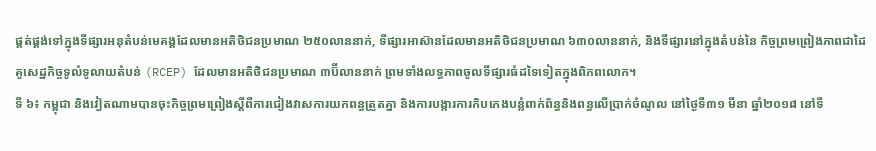ផ្គត់ផ្គង់ទៅក្នុងទីផ្សារអនុតំបន់មេគង្គដែលមានអតិថិជនប្រមាណ ២៥០លាននាក់, ទីផ្សារអាស៊ានដែលមានអតិថិជនប្រមាណ ៦៣០លាននាក់, និងទីផ្សារនៅក្នុងតំបន់នៃ កិច្ចព្រមព្រៀងភាពជាដៃគូសេដ្ឋកិច្ចទូលំទូលាយតំបន់ (RCEP) ដែលមានអតិថិជនប្រមាណ ៣ប៊ីលាននាក់ ព្រមទាំងលទ្ធភាពចូលទីផ្សារធំដទៃទៀតក្នុងពិភពលោក។
ទី ៦៖ កម្ពុជា និងវៀតណាមបានចុះកិច្ចព្រមព្រៀងស្តីពីការជៀងវាសការយកពន្ធត្រួតគ្នា និងការបង្ការការកិបកេងបន្លំពាក់ព័ន្ធនិងពន្ធលើប្រាក់ចំណូល នៅថ្ងៃទី៣១ មីនា ឆ្នាំ២០១៨ នៅទី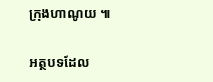ក្រុងហាណូយ ៕

អត្ថបទដែល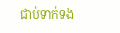ជាប់ទាក់ទង